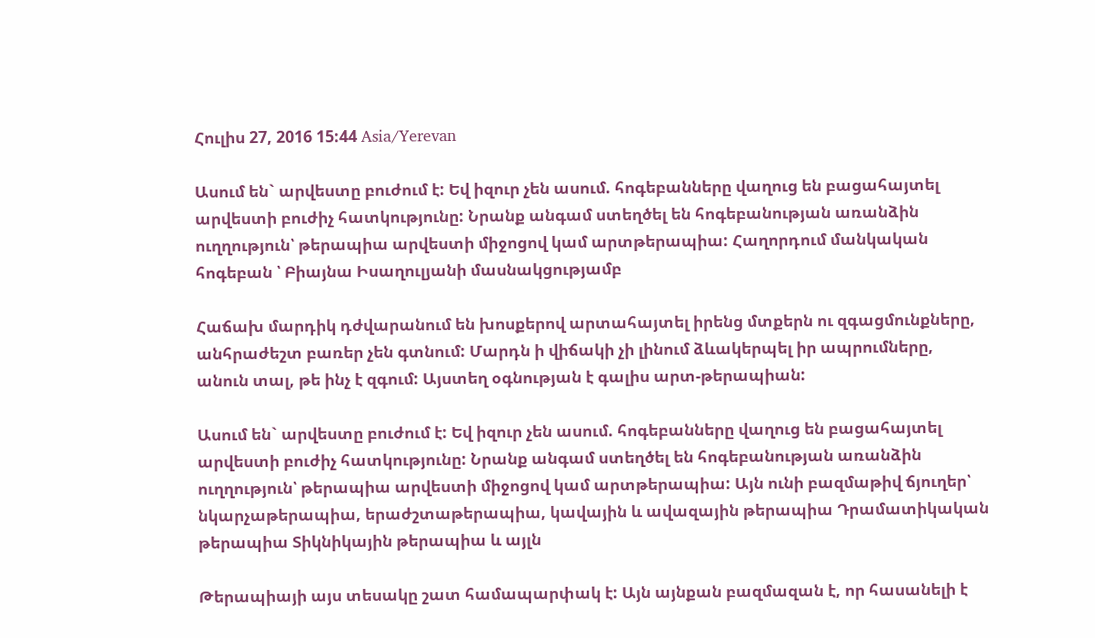Հուլիս 27, 2016 15:44 Asia/Yerevan

Ասում են` արվեստը բուժում է: Եվ իզուր չեն ասում. հոգեբանները վաղուց են բացահայտել արվեստի բուժիչ հատկությունը: Նրանք անգամ ստեղծել են հոգեբանության առանձին ուղղություն՝ թերապիա արվեստի միջոցով կամ արտթերապիա: Հաղորդում մանկական հոգեբան ՝ Բիայնա Իսաղուլյանի մասնակցությամբ

Հաճախ մարդիկ դժվարանում են խոսքերով արտահայտել իրենց մտքերն ու զգացմունքները, անհրաժեշտ բառեր չեն գտնում: Մարդն ի վիճակի չի լինում ձևակերպել իր ապրումները, անուն տալ, թե ինչ է զգում: Այստեղ օգնության է գալիս արտ-թերապիան:

Ասում են` արվեստը բուժում է: Եվ իզուր չեն ասում. հոգեբանները վաղուց են բացահայտել արվեստի բուժիչ հատկությունը: Նրանք անգամ ստեղծել են հոգեբանության առանձին ուղղություն՝ թերապիա արվեստի միջոցով կամ արտթերապիա: Այն ունի բազմաթիվ ճյուղեր՝ նկարչաթերապիա, երաժշտաթերապիա, կավային և ավազային թերապիա Դրամատիկական թերապիա Տիկնիկային թերապիա և այլն

Թերապիայի այս տեսակը շատ համապարփակ է: Այն այնքան բազմազան է, որ հասանելի է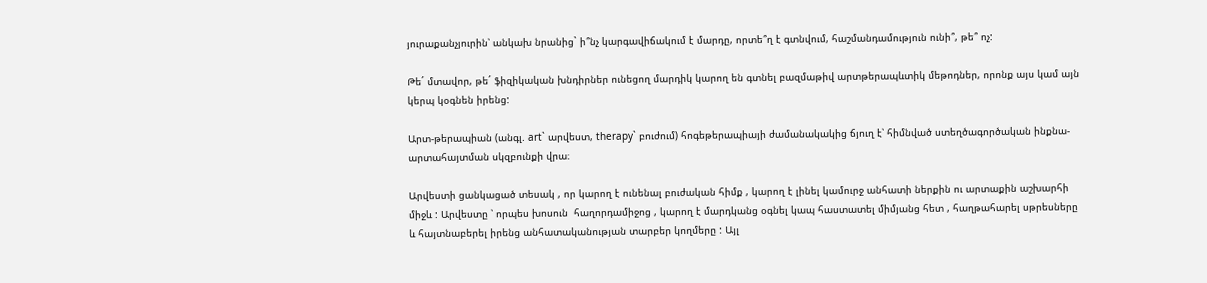յուրաքանչյուրին՝ անկախ նրանից` ի՞նչ կարգավիճակում է մարդը, որտե՞ղ է գտնվում, հաշմանդամություն ունի՞, թե՞ ոչ:

Թե´ մտավոր, թե´ ֆիզիկական խնդիրներ ունեցող մարդիկ կարող են գտնել բազմաթիվ արտթերապևտիկ մեթոդներ, որոնք այս կամ այն կերպ կօգնեն իրենց:

Արտ-թերապիան (անգլ. art` արվեստ, therapy` բուժում) հոգեթերապիայի ժամանակակից ճյուղ է՝ հիմնված ստեղծագործական ինքնա-արտահայտման սկզբունքի վրա։

Արվեստի ցանկացած տեսակ , որ կարող է ունենալ բուժական հիմք , կարող է լինել կամուրջ անհատի ներքին ու արտաքին աշխարհի միջև : Արվեստը ՝ որպես խոսուն  հաղորդամիջոց , կարող է մարդկանց օգնել կապ հաստատել միմյանց հետ , հաղթահարել սթրեսները և հայտնաբերել իրենց անհատականության տարբեր կողմերը : Այլ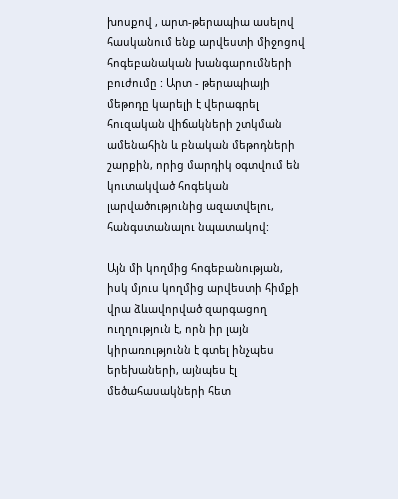խոսքով , արտ-թերապիա ասելով հասկանում ենք արվեստի միջոցով հոգեբանական խանգարումների բուժումը : Արտ - թերապիայի մեթոդը կարելի է վերագրել հուզական վիճակների շտկման ամենահին և բնական մեթոդների շարքին, որից մարդիկ օգտվում են կուտակված հոգեկան լարվածությունից ազատվելու, հանգստանալու նպատակով:

Այն մի կողմից հոգեբանության, իսկ մյուս կողմից արվեստի հիմքի վրա ձևավորված զարգացող ուղղություն է, որն իր լայն կիրառությունն է գտել ինչպես երեխաների, այնպես էլ մեծահասակների հետ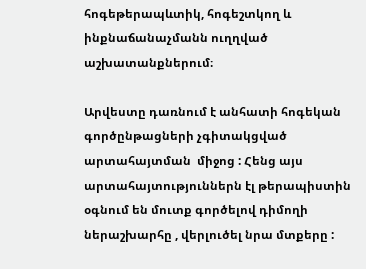հոգեթերապևտիկ, հոգեշտկող և ինքնաճանաչմանն ուղղված աշխատանքներում։

Արվեստը դառնում է անհատի հոգեկան գործընթացների չգիտակցված արտահայտման  միջոց : Հենց այս արտահայտություններն էլ թերապիստին օգնում են մուտք գործելով դիմողի ներաշխարհը , վերլուծել նրա մտքերը :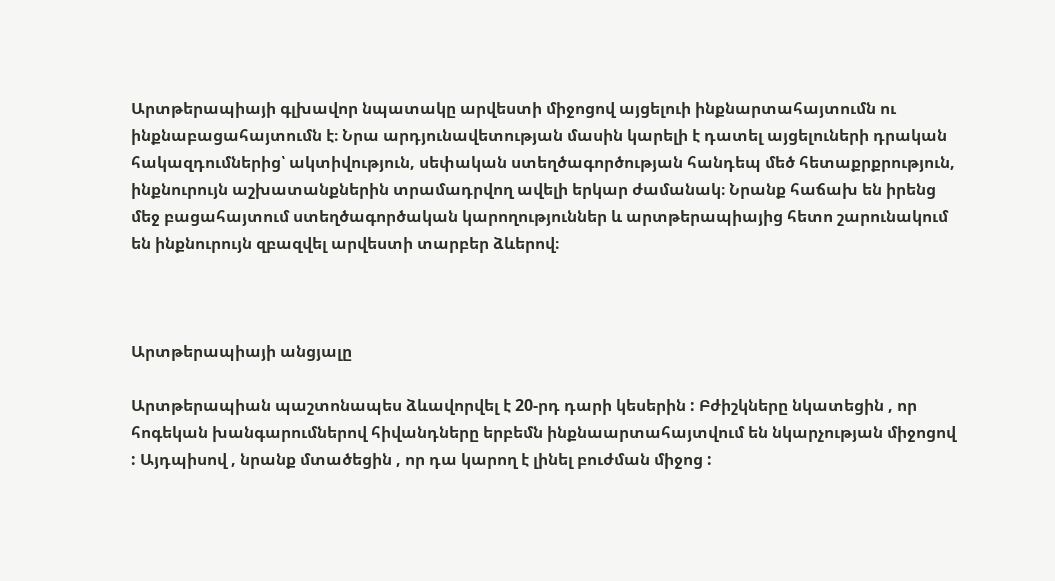Արտթերապիայի գլխավոր նպատակը արվեստի միջոցով այցելուի ինքնարտահայտումն ու ինքնաբացահայտումն է։ Նրա արդյունավետության մասին կարելի է դատել այցելուների դրական հակազդումներից՝ ակտիվություն, սեփական ստեղծագործության հանդեպ մեծ հետաքրքրություն, ինքնուրույն աշխատանքներին տրամադրվող ավելի երկար ժամանակ։ Նրանք հաճախ են իրենց մեջ բացահայտում ստեղծագործական կարողություններ և արտթերապիայից հետո շարունակում են ինքնուրույն զբազվել արվեստի տարբեր ձևերով։



Արտթերապիայի անցյալը

Արտթերապիան պաշտոնապես ձևավորվել է 20-րդ դարի կեսերին : Բժիշկները նկատեցին , որ հոգեկան խանգարումներով հիվանդները երբեմն ինքնաարտահայտվում են նկարչության միջոցով : Այդպիսով , նրանք մտածեցին , որ դա կարող է լինել բուժման միջոց :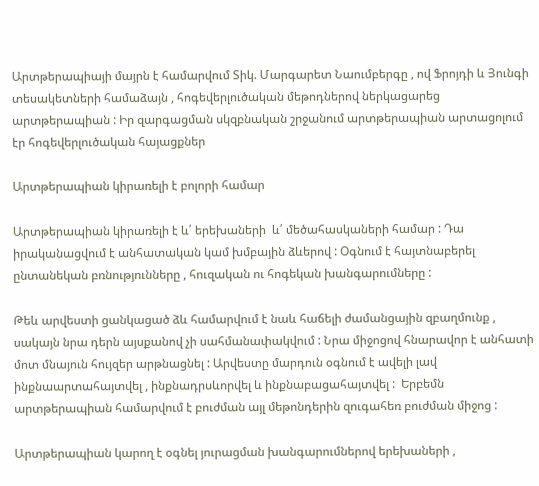Արտթերապիայի մայրն է համարվում Տիկ. Մարգարետ Նաումբերգը , ով Ֆրոյդի և Յունգի տեսակետների համաձայն , հոգեվերլուծական մեթոդներով ներկացարեց արտթերապիան : Իր զարգացման սկզբնական շրջանում արտթերապիան արտացոլում էր հոգեվերլուծական հայացքներ

Արտթերապիան կիրառելի է բոլորի համար

Արտթերապիան կիրառելի է և՛ երեխաների  և՛ մեծահասկաների համար : Դա իրականացվում է անհատական կամ խմբային ձևերով : Օգնում է հայտնաբերել ընտանեկան բռնությունները , հուզական ու հոգեկան խանգարումները :

Թեև արվեստի ցանկացած ձև համարվում է նաև հաճելի ժամանցային զբաղմունք , սակայն նրա դերն այսքանով չի սահմանափակվում : Նրա միջոցով հնարավոր է անհատի մոտ մնայուն հույզեր արթնացնել : Արվեստը մարդուն օգնում է ավելի լավ ինքնաարտահայտվել , ինքնադրսևորվել և ինքնաբացահայտվել :  Երբեմն արտթերապիան համարվում է բուժման այլ մեթոնդերին զուգահեռ բուժման միջոց :

Արտթերապիան կարող է օգնել յուրացման խանգարումներով երեխաների ,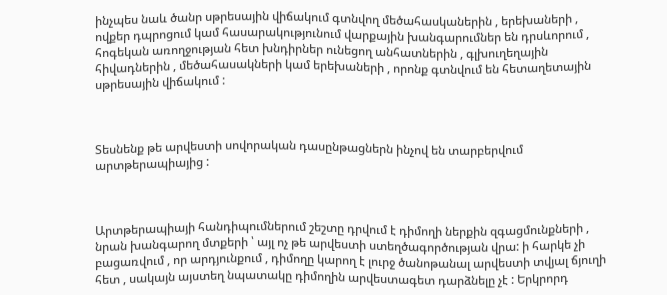ինչպես նաև ծանր սթրեսային վիճակում գտնվող մեծահասկաներին , երեխաների , ովքեր դպրոցում կամ հասարակությունում վարքային խանգարումներ են դրսևորում , հոգեկան առողջության հետ խնդիրներ ունեցող անհատներին , գլխուղեղային հիվադներին , մեծահասակների կամ երեխաների , որոնք գտնվում են հետաղետային սթրեսային վիճակում :



Տեսնենք թե արվեստի սովորական դասընթացներն ինչով են տարբերվում արտթերապիայից :



Արտթերապիայի հանդիպումներում շեշտը դրվում է դիմողի ներքին զգացմունքների , նրան խանգարող մտքերի ՝ այլ ոչ թե արվեստի ստեղծագործության վրա: ի հարկե չի բացառվում , որ արդյունքում , դիմողը կարող է լուրջ ծանոթանալ արվեստի տվյալ ճյուղի հետ , սակայն այստեղ նպատակը դիմողին արվեստագետ դարձնելը չէ : Երկրորդ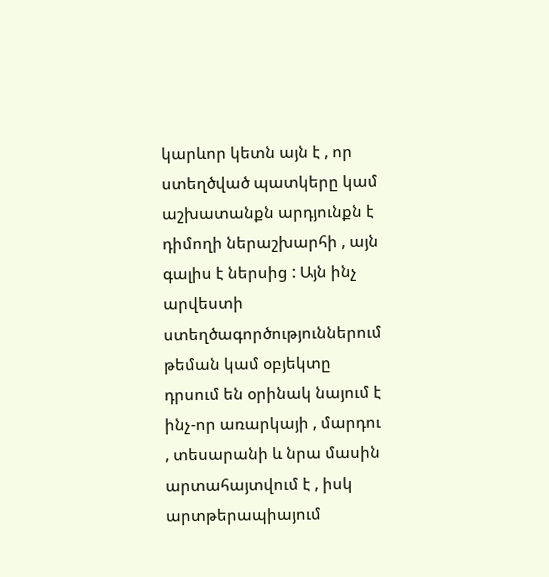կարևոր կետն այն է , որ ստեղծված պատկերը կամ աշխատանքն արդյունքն է դիմողի ներաշխարհի , այն գալիս է ներսից : Այն ինչ արվեստի ստեղծագործություններում թեման կամ օբյեկտը դրսում են օրինակ նայում է ինչ-որ առարկայի , մարդու , տեսարանի և նրա մասին արտահայտվում է , իսկ արտթերապիայում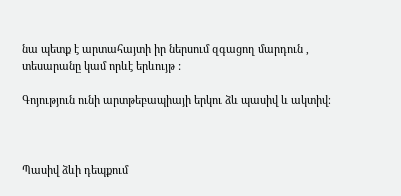նա պետք է արտահայտի իր ներսում զգացող մարդուն , տեսարանը կամ որևէ երևույթ :

Գոյություն ունի արտթեբապիայի երկու ձև պասիվ և ակտիվ։



Պասիվ ձևի դեպքում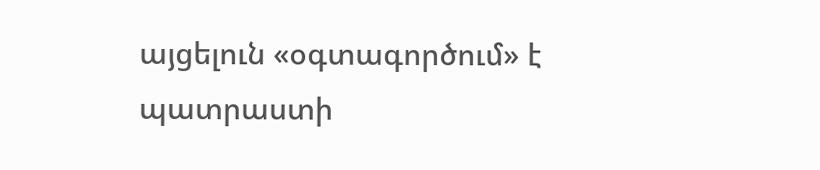այցելուն «օգտագործում» է պատրաստի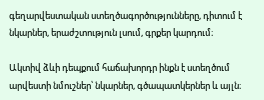գեղարվեստական ստեղծագործությունները, դիտում է նկարներ, երաժշտություն լսում, գրքեր կարդում։

Ակտիվ ձևի դեպքում հաճախորդր ինքն է ստեղծում արվեստի նմուշներ՝ նկարներ, գծապատկերներ և այլն։